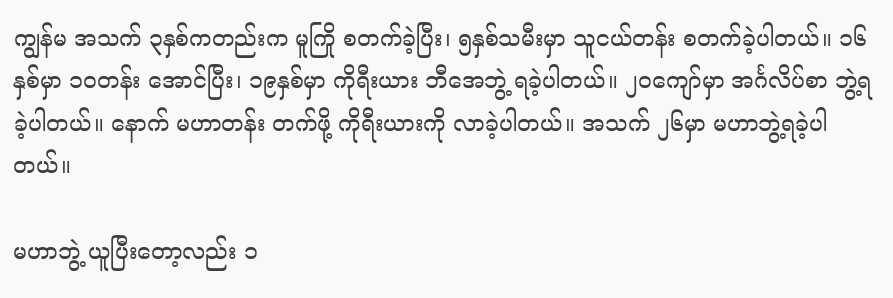ကျွန်မ အသက် ၃နှစ်ကတည်းက မူကြို စတက်ခဲ့ပြီး၊ ၅နှစ်သမီးမှာ သူငယ်တန်း စတက်ခဲ့ပါတယ်။ ၁၆နှစ်မှာ ၁၀တန်း အောင်ပြီး၊ ၁၉နှစ်မှာ ကိုရီးယား ဘီအေဘွဲ့ ရခဲ့ပါတယ်။ ၂၀ကျော်မှာ အင်္ဂလိပ်စာ ဘွဲ့ရခဲ့ပါတယ်။ နောက် မဟာတန်း တက်ဖို့ ကိုရီးယားကို လာခဲ့ပါတယ်။ အသက် ၂၆မှာ မဟာဘွဲ့ရခဲ့ပါတယ်။

မဟာဘွဲ့ ယူပြီးတော့လည်း ၁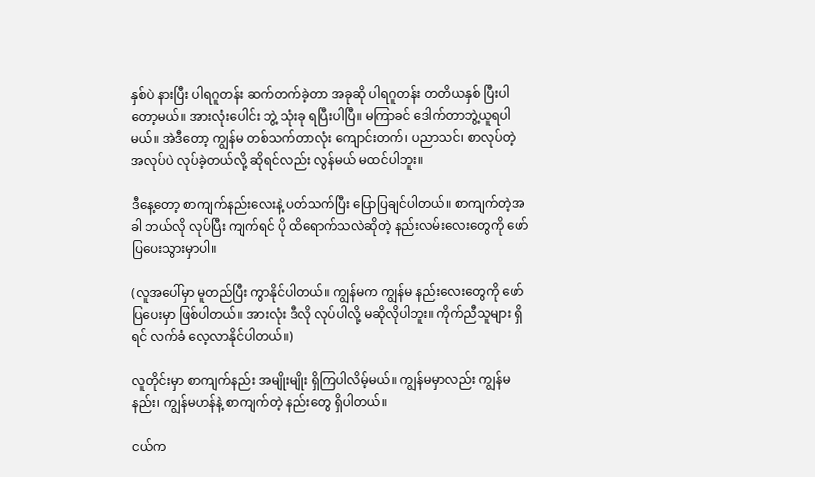နှစ်ပဲ နားပြီး ပါရဂူတန်း ဆက်တက်ခဲ့တာ အခုဆို ပါရဂူတန်း တတိယနှစ် ပြီးပါတော့မယ်။ အားလုံးပေါင်း ဘွဲ့ သုံးခု ရပြီးပါပြီ။ မကြာခင် ဒေါက်တာဘွဲ့ယူရပါမယ်။ အဲဒီတော့ ကျွန်မ တစ်သက်တာလုံး ကျောင်းတက်၊ ပညာသင်၊ စာလုပ်တဲ့ အလုပ်ပဲ လုပ်ခဲ့တယ်လို့ ဆိုရင်လည်း လွန်မယ် မထင်ပါဘူး။

ဒီနေ့တော့ စာကျက်နည်းလေးနဲ့ ပတ်သက်ပြီး ပြောပြချင်ပါတယ်။ စာကျက်တဲ့အခါ ဘယ်လို လုပ်ပြီး ကျက်ရင် ပို ထိရောက်သလဲဆိုတဲ့ နည်းလမ်းလေးတွေကို ဖော်ပြပေးသွားမှာပါ။

(လူအပေါ်မှာ မူတည်ပြီး ကွာနိုင်ပါတယ်။ ကျွန်မက ကျွန်မ နည်းလေးတွေကို ဖော်ပြပေးမှာ ဖြစ်ပါတယ်။ အားလုံး ဒီလို လုပ်ပါလို့ မဆိုလိုပါဘူး။ ကိုက်ညီသူများ ရှိရင် လက်ခံ လေ့လာနိုင်ပါတယ်။)

လူတိုင်းမှာ စာကျက်နည်း အမျိုးမျိုး ရှိကြပါလိမ့်မယ်။ ကျွန်မမှာလည်း ကျွန်မနည်း၊ ကျွန်မဟန်နဲ့ စာကျက်တဲ့ နည်းတွေ ရှိပါတယ်။

ငယ်က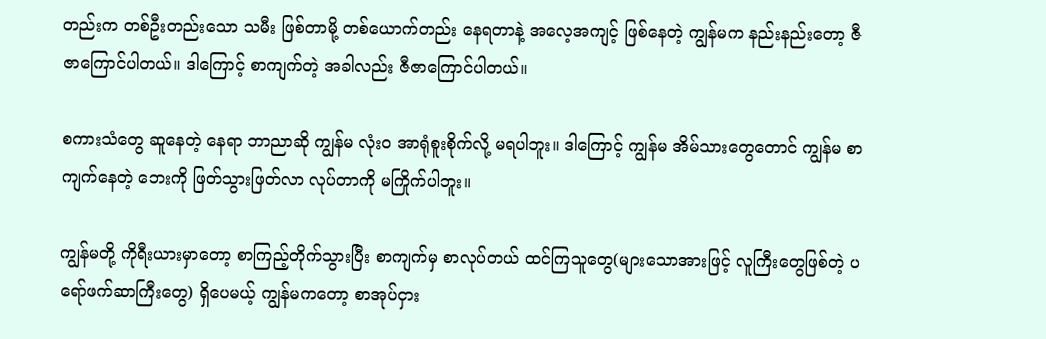တည်းက တစ်ဦးတည်းသော သမီး ဖြစ်တာမို့ တစ်ယောက်တည်း နေရတာနဲ့ အလေ့အကျင့် ဖြစ်နေတဲ့ ကျွန်မက နည်းနည်းတော့ ဇီဇာကြောင်ပါတယ်။ ဒါကြောင့် စာကျက်တဲ့ အခါလည်း ဇီဇာကြောင်ပါတယ်။

စကားသံတွေ ဆူနေတဲ့ နေရာ ဘာညာဆို ကျွန်မ လုံးဝ အာရုံစူးစိုက်လို့ မရပါဘူး။ ဒါကြောင့် ကျွန်မ အိမ်သားတွေတောင် ကျွန်မ စာကျက်နေတဲ့ ဘေးကို ဖြတ်သွားဖြတ်လာ လုပ်တာကို မကြိုက်ပါဘူး။

ကျွန်မတို့ ကိုရီးယားမှာတော့ စာကြည့်တိုက်သွားပြီး စာကျက်မှ စာလုပ်တယ် ထင်ကြသူတွေ(များသောအားဖြင့် လူကြီးတွေဖြစ်တဲ့ ပရော်ဖက်ဆာကြီးတွေ) ရှိပေမယ့် ကျွန်မကတော့ စာအုပ်ငှား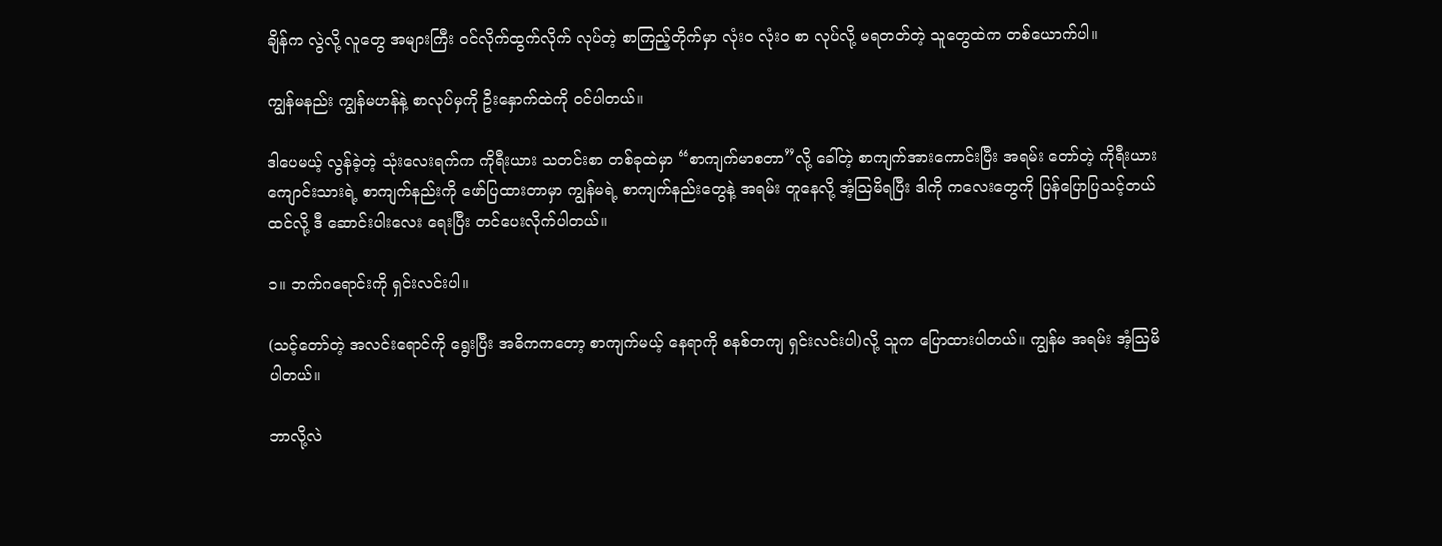ချိန်က လွဲလို့ လူတွေ အများကြီး ၀င်လိုက်ထွက်လိုက် လုပ်တဲ့ စာကြည့်တိုက်မှာ လုံးဝ လုံးဝ စာ လုပ်လို့ မရတတ်တဲ့ သူတွေထဲက တစ်ယောက်ပါ။

ကျွန်မနည်း ကျွန်မဟန်နဲ့ စာလုပ်မှကို ဦးနှောက်ထဲကို ၀င်ပါတယ်။

ဒါပေမယ့် လွန်ခဲ့တဲ့ သုံးလေးရက်က ကိုရီးယား သတင်းစာ တစ်ခုထဲမှာ “စာကျက်မာစတာ”လို့ ခေါ်တဲ့ စာကျက်အားကောင်းပြီး အရမ်း တော်တဲ့ ကိုရီးယားကျောင်းသားရဲ့ စာကျက်နည်းကို ဖော်ပြထားတာမှာ ကျွန်မရဲ့ စာကျက်နည်းတွေနဲ့ အရမ်း တူနေလို့ အံ့သြမိရပြီး ဒါကို ကလေးတွေကို ပြန်ပြောပြသင့်တယ်ထင်လို့ ဒီ ဆောင်းပါးလေး ရေးပြီး တင်ပေးလိုက်ပါတယ်။

၁။ ဘက်ဂရောင်းကို ရှင်းလင်းပါ။

(သင့်တော်တဲ့ အလင်းရောင်ကို ရွေးပြီး အဓိကကတော့ စာကျက်မယ့် နေရာကို စနစ်တကျ ရှင်းလင်းပါ)လို့ သူက ပြောထားပါတယ်။ ကျွန်မ အရမ်း အံ့သြမိပါတယ်။

ဘာလို့လဲ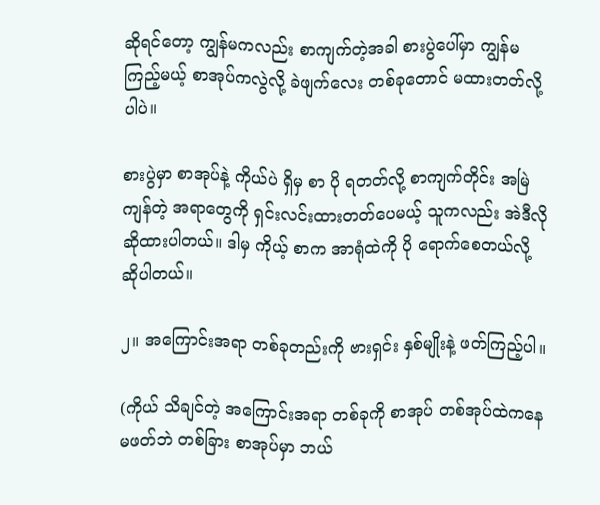ဆိုရင်တော့ ကျွန်မကလည်း စာကျက်တဲ့အခါ စားပွဲပေါ်မှာ ကျွန်မ ကြည့်မယ့် စာအုပ်ကလွဲလို့ ခဲဖျက်လေး တစ်ခုတောင် မထားတတ်လို့ပါပဲ။

စားပွဲမှာ စာအုပ်နဲ့ ကိုယ်ပဲ ရှိမှ စာ ပို ရတတ်လို့ စာကျက်တိုင်း အမြဲ ကျန်တဲ့ အရာတွေကို ရှင်းလင်းထားတတ်ပေမယ့် သူကလည်း အဲဒီလို ဆိုထားပါတယ်။ ဒါမှ ကိုယ့် စာက အာရုံထဲကို ပို ရောက်စေတယ်လို့ ဆိုပါတယ်။

၂။ အကြောင်းအရာ တစ်ခုတည်းကို ဗားရှင်း နှစ်မျိုးနဲ့ ဖတ်ကြည့်ပါ။

(ကိုယ် သိချင်တဲ့ အကြောင်းအရာ တစ်ခုကို စာအုပ် တစ်အုပ်ထဲကနေ မဖတ်ဘဲ တစ်ခြား စာအုပ်မှာ ဘယ်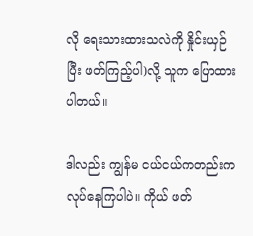လို ရေးသားထားသလဲကို နှိုင်းယှဉ်ပြီး ဖတ်ကြည့်ပါ)လို့ သူက ပြောထားပါတယ်။

ဒါလည်း ကျွန်မ ငယ်ငယ်ကတည်းက လုပ်နေကြပါပဲ။ ကိုယ် ဖတ်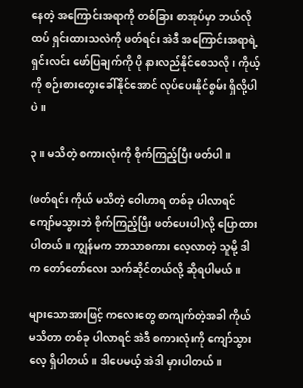နေတဲ့ အကြောင်းအရာကို တစ်ခြား စာအုပ်မှာ ဘယ်လို ထပ် ရှင်းထားသလဲကို ဖတ်ရင်း အဲဒီ အကြောင်းအရာရဲ့ ရှင်းလင်း ဖော်ပြချက်ကို ပို နားလည်နိုင်စေသလို၊ ကိုယ့်ကို စဉ်းစားတွေးခေါ်နိုင်အောင် လုပ်ပေးနိုင်စွမ်း ရှိလို့ပါပဲ။

၃။ မသိတဲ့ စကားလုံးကို စိုက်ကြည့်ပြီး ဖတ်ပါ။

(ဖတ်ရင်း ကိုယ် မသိတဲ့ ဝေါဟာရ တစ်ခု ပါလာရင် ကျော်မသွားဘဲ စိုက်ကြည့်ပြီး ဖတ်ပေးပါ)လို့ ပြောထားပါတယ်။ ကျွန်မက ဘာသာစကား လေ့လာတဲ့ သူမို့ ဒါက တော်တော်လေး သက်ဆိုင်တယ်လို့ ဆိုရပါမယ်။

များသောအားဖြင့် ကလေးတွေ စာကျက်တဲ့အခါ ကိုယ် မသိတာ တစ်ခု ပါလာရင် အဲဒီ စကားလုံးကို ကျော်သွားလေ့ ရှိပါတယ်။ ဒါပေမယ့် အဲဒါ မှားပါတယ်။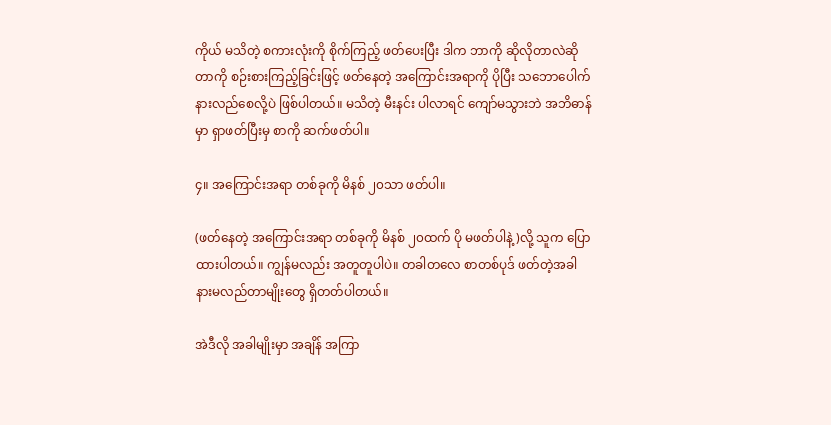ကိုယ် မသိတဲ့ စကားလုံးကို စိုက်ကြည့် ဖတ်ပေးပြီး ဒါက ဘာကို ဆိုလိုတာလဲဆိုတာကို စဉ်းစားကြည့်ခြင်းဖြင့် ဖတ်နေတဲ့ အကြောင်းအရာကို ပိုပြီး သဘောပေါက် နားလည်စေလို့ပဲ ဖြစ်ပါတယ်။ မသိတဲ့ မီးနင်း ပါလာရင် ကျော်မသွားဘဲ အဘိဓာန်မှာ ရှာဖတ်ပြီးမှ စာကို ဆက်ဖတ်ပါ။

၄။ အကြောင်းအရာ တစ်ခုကို မိနစ် ၂၀သာ ဖတ်ပါ။

(ဖတ်နေတဲ့ အကြောင်းအရာ တစ်ခုကို မိနစ် ၂၀ထက် ပို မဖတ်ပါနဲ့)လို့ သူက ပြောထားပါတယ်။ ကျွန်မလည်း အတူတူပါပဲ။ တခါတလေ စာတစ်ပုဒ် ဖတ်တဲ့အခါ နားမလည်တာမျိုးတွေ ရှိတတ်ပါတယ်။

အဲဒီလို အခါမျိုးမှာ အချိန် အကြာ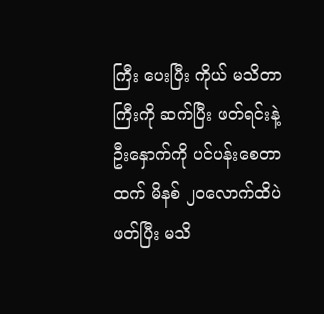ကြီး ပေးပြီး ကိုယ် မသိတာကြီးကို ဆက်ပြီး ဖတ်ရင်းနဲ့ ဦးနှောက်ကို ပင်ပန်းစေတာထက် မိနစ် ၂၀လောက်ထိပဲ ဖတ်ပြီး မသိ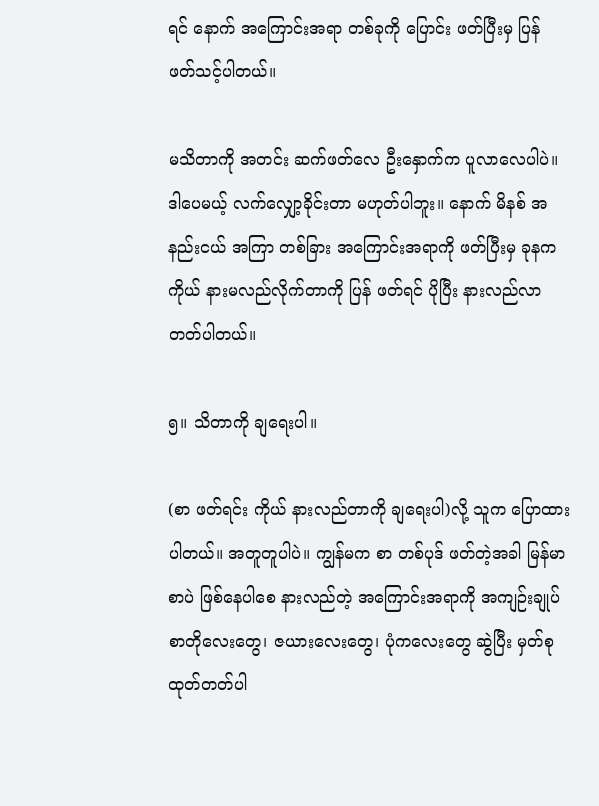ရင် နောက် အကြောင်းအရာ တစ်ခုကို ပြောင်း ဖတ်ပြီးမှ ပြန် ဖတ်သင့်ပါတယ်။

မသိတာကို အတင်း ဆက်ဖတ်လေ ဦးနှောက်က ပူလာလေပါပဲ။ ဒါပေမယ့် လက်လျှော့ခိုင်းတာ မဟုတ်ပါဘူး။ နောက် မိနစ် အနည်းငယ် အကြာ တစ်ခြား အကြောင်းအရာကို ဖတ်ပြီးမှ ခုနက ကိုယ် နားမလည်လိုက်တာကို ပြန် ဖတ်ရင် ပိုပြီး နားလည်လာတတ်ပါတယ်။

၅။ သိတာကို ချရေးပါ။

(စာ ဖတ်ရင်း ကိုယ် နားလည်တာကို ချရေးပါ)လို့ သူက ပြောထားပါတယ်။ အတူတူပါပဲ။ ကျွန်မက စာ တစ်ပုဒ် ဖတ်တဲ့အခါ မြန်မာစာပဲ ဖြစ်နေပါစေ နားလည်တဲ့ အကြောင်းအရာကို အကျဉ်းချုပ် စာတိုလေးတွေ၊ ဇယားလေးတွေ၊ ပုံကလေးတွေ ဆွဲပြီး မှတ်စု ထုတ်တတ်ပါ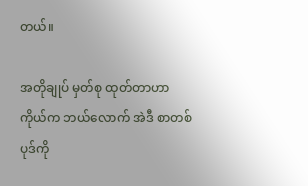တယ်။

အတိုချုပ် မှတ်စု ထုတ်တာဟာ ကိုယ်က ဘယ်လောက် အဲဒီ စာတစ်ပုဒ်ကို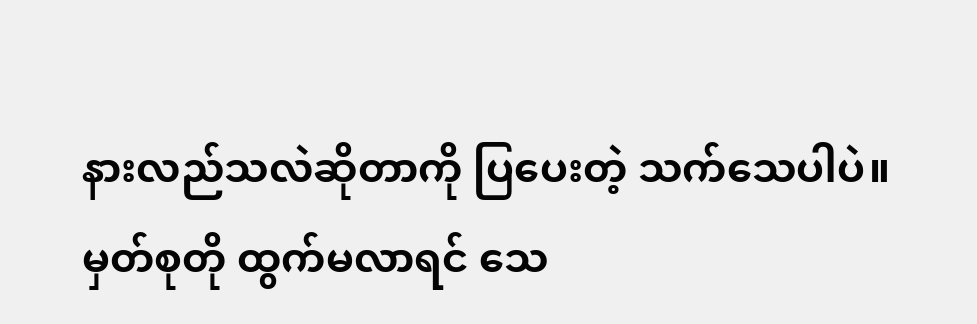နားလည်သလဲဆိုတာကို ပြပေးတဲ့ သက်သေပါပဲ။ မှတ်စုတို ထွက်မလာရင် သေ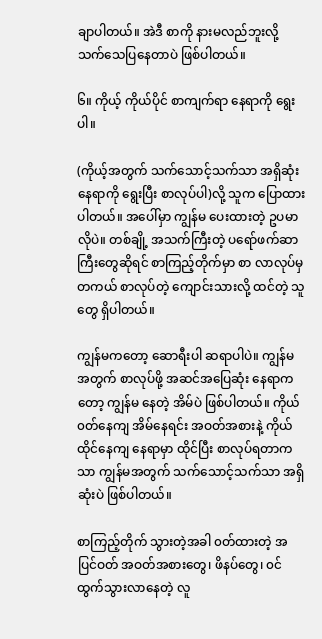ချာပါတယ်။ အဲဒီ စာကို နားမလည်ဘူးလို့ သက်သေပြနေတာပဲ ဖြစ်ပါတယ်။

၆။ ကိုယ့် ကိုယ်ပိုင် စာကျက်ရာ နေရာကို ရွေးပါ။

(ကိုယ့်အတွက် သက်သောင့်သက်သာ အရှိဆုံး နေရာကို ရွေးပြီး စာလုပ်ပါ)လို့ သူက ပြောထားပါတယ်။ အပေါ်မှာ ကျွန်မ ပေးထားတဲ့ ဥပမာလိုပဲ။ တစ်ချို့ အသက်ကြီးတဲ့ ပရော်ဖက်ဆာကြီးတွေဆိုရင် စာကြည့်တိုက်မှာ စာ လာလုပ်မှ တကယ် စာလုပ်တဲ့ ကျောင်းသားလို့ ထင်တဲ့ သူတွေ ရှိပါတယ်။

ကျွန်မကတော့ ဆောရီးပါ ဆရာပါပဲ။ ကျွန်မအတွက် စာလုပ်ဖို့ အဆင်အပြေဆုံး နေရာကတော့ ကျွန်မ နေတဲ့ အိမ်ပဲ ဖြစ်ပါတယ်။ ကိုယ် ၀တ်နေကျ အိမ်နေရင်း အဝတ်အစားနဲ့ ကိုယ် ထိုင်နေကျ နေရာမှာ ထိုင်ပြီး စာလုပ်ရတာကသာ ကျွန်မအတွက် သက်သောင့်သက်သာ အရှိဆုံးပဲ ဖြစ်ပါတယ်။

စာကြည့်တိုက် သွားတဲ့အခါ ၀တ်ထားတဲ့ အပြင်ဝတ် အဝတ်အစားတွေ၊ ဖိနပ်တွေ၊ ၀င်ထွက်သွားလာနေတဲ့ လူ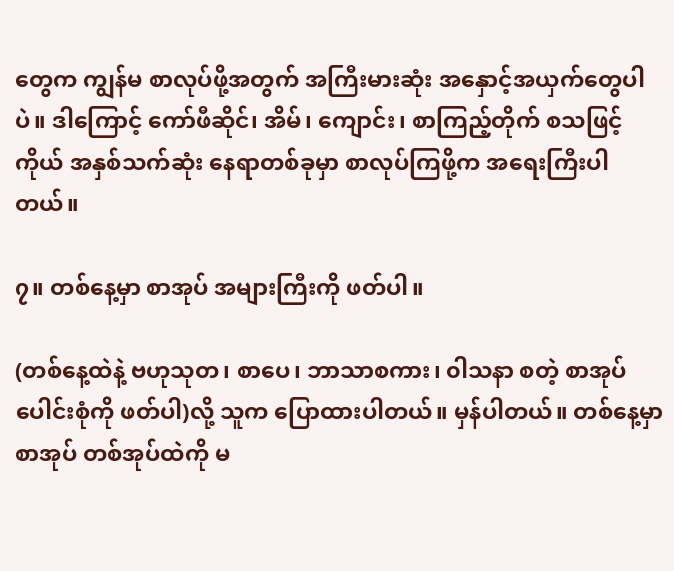တွေက ကျွန်မ စာလုပ်ဖို့အတွက် အကြီးမားဆုံး အနှောင့်အယှက်တွေပါပဲ။ ဒါကြောင့် ကော်ဖီဆိုင်၊ အိမ်၊ ကျောင်း၊ စာကြည့်တိုက် စသဖြင့် ကိုယ် အနှစ်သက်ဆုံး နေရာတစ်ခုမှာ စာလုပ်ကြဖို့က အရေးကြီးပါတယ်။

၇။ တစ်နေ့မှာ စာအုပ် အများကြီးကို ဖတ်ပါ။

(တစ်နေ့ထဲနဲ့ ဗဟုသုတ၊ စာပေ၊ ဘာသာစကား၊ ၀ါသနာ စတဲ့ စာအုပ် ပေါင်းစုံကို ဖတ်ပါ)လို့ သူက ပြောထားပါတယ်။ မှန်ပါတယ်။ တစ်နေ့မှာ စာအုပ် တစ်အုပ်ထဲကို မ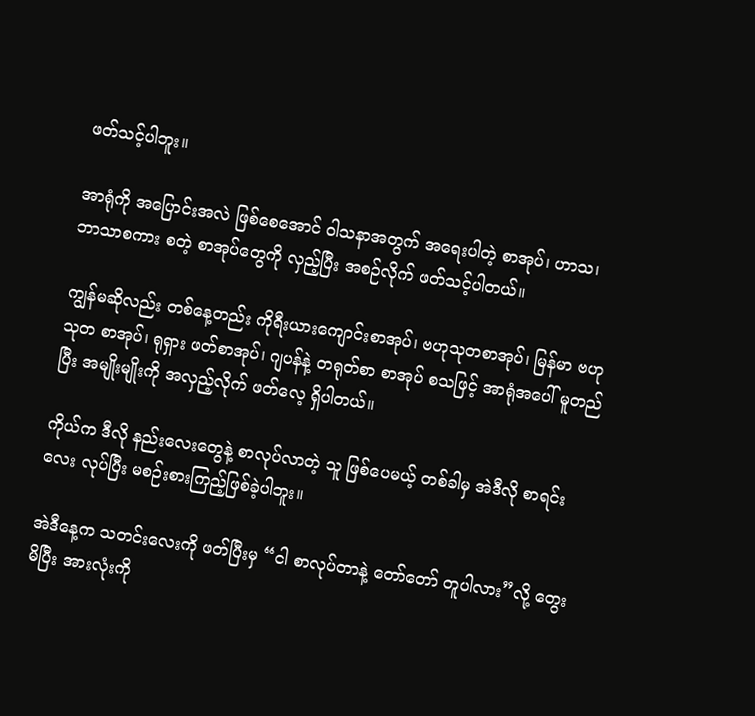ဖတ်သင့်ပါဘူး။

အာရုံကို အပြောင်းအလဲ ဖြစ်စေအောင် ၀ါသနာအတွက် အရေးပါတဲ့ စာအုပ်၊ ဟာသ၊ ဘာသာစကား စတဲ့ စာအုပ်တွေကို လှည့်ပြီး အစဉ်လိုက် ဖတ်သင့်ပါတယ်။

ကျွန်မဆိုလည်း တစ်နေ့တည်း ကိုရီးယားကျောင်းစာအုပ်၊ ဗဟုသုတစာအုပ်၊ မြန်မာ ဗဟုသုတ စာအုပ်၊ ရုရှား ဖတ်စာအုပ်၊ ဂျပန်နဲ့ တရုတ်စာ စာအုပ် စသဖြင့် အာရုံအပေါ် မူတည်ပြီး အမျိုးမျိုးကို အလှည့်လိုက် ဖတ်လေ့ ရှိပါတယ်။

ကိုယ်က ဒီလို နည်းလေးတွေနဲ့ စာလုပ်လာတဲ့ သူ ဖြစ်ပေမယ့် တစ်ခါမှ အဲဒီလို စာရင်းလေး လုပ်ပြီး မစဉ်းစားကြည့်ဖြစ်ခဲ့ပါဘူး။

အဲဒီနေ့က သတင်းလေးကို ဖတ်ပြီးမှ “ငါ စာလုပ်တာနဲ့ တော်တော် တူပါလား”လို့ တွေးမိပြီး အားလုံးကို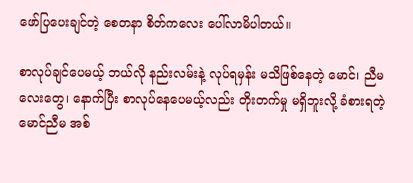ဖော်ပြပေးချင်တဲ့ စေတနာ စိတ်ကလေး ပေါ်လာမိပါတယ်။

စာလုပ်ချင်ပေမယ့် ဘယ်လို နည်းလမ်းနဲ့ လုပ်ရမှန်း မသိဖြစ်နေတဲ့ မောင်၊ ညီမလေးတွေ၊ နောက်ပြီး စာလုပ်နေပေမယ့်လည်း တိုးတက်မှု မရှိဘူးလို့ ခံစားရတဲ့ မောင်ညီမ အစ်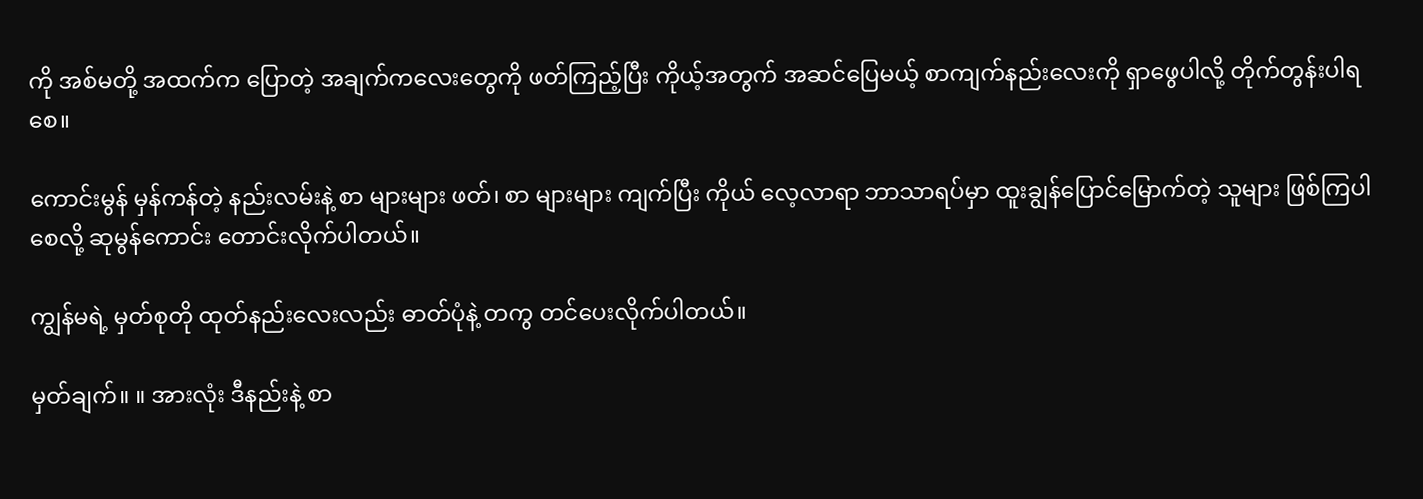ကို အစ်မတို့ အထက်က ပြောတဲ့ အချက်ကလေးတွေကို ဖတ်ကြည့်ပြီး ကိုယ့်အတွက် အဆင်ပြေမယ့် စာကျက်နည်းလေးကို ရှာဖွေပါလို့ တိုက်တွန်းပါရစေ။

ကောင်းမွန် မှန်ကန်တဲ့ နည်းလမ်းနဲ့ စာ များများ ဖတ်၊ စာ များများ ကျက်ပြီး ကိုယ် လေ့လာရာ ဘာသာရပ်မှာ ထူးချွန်ပြောင်မြောက်တဲ့ သူများ ဖြစ်ကြပါစေလို့ ဆုမွန်ကောင်း တောင်းလိုက်ပါတယ်။

ကျွန်မရဲ့ မှတ်စုတို ထုတ်နည်းလေးလည်း ဓာတ်ပုံနဲ့ တကွ တင်ပေးလိုက်ပါတယ်။

မှတ်ချက်။ ။ အားလုံး ဒီနည်းနဲ့ စာ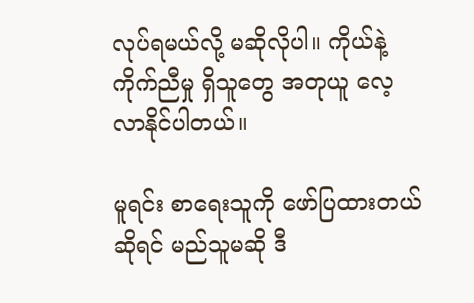လုပ်ရမယ်လို့ မဆိုလိုပါ။ ကိုယ်နဲ့ ကိုက်ညီမှု ရှိသူတွေ အတုယူ လေ့လာနိုင်ပါတယ်။

မူရင်း စာရေးသူကို ဖော်ပြထားတယ်ဆိုရင် မည်သူမဆို ဒီ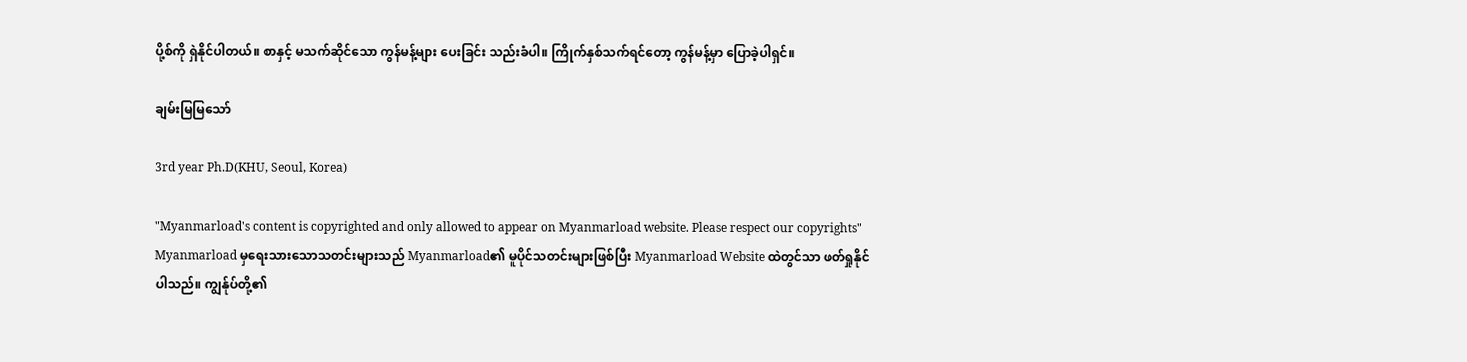ပို့စ်ကို ရှဲနိုင်ပါတယ်။ စာနှင့် မသက်ဆိုင်သော ကွန်မန့်များ ပေးခြင်း သည်းခံပါ။ ကြိုက်နှစ်သက်ရင်တော့ ကွန်မန့်မှာ ပြောခဲ့ပါရှင်။

ချမ်းမြမြသော်

3rd year Ph.D(KHU, Seoul, Korea)

"Myanmarload's content is copyrighted and only allowed to appear on Myanmarload website. Please respect our copyrights"
Myanmarload မှရေးသားသောသတင်းများသည် Myanmarload၏ မူပိုင်သတင်းများဖြစ်ပြီး Myanmarload Website ထဲတွင်သာ ဖတ်ရှုနိုင်ပါသည်။ ကျွန်ုပ်တို့၏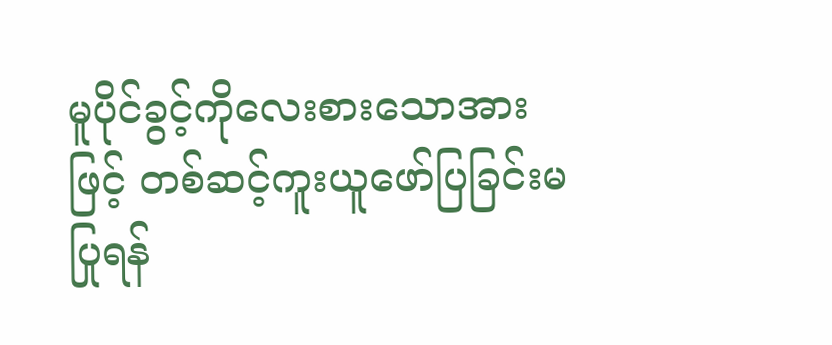မူပိုင်ခွင့်ကိုလေးစားသောအားဖြင့် တစ်ဆင့်ကူးယူဖော်ပြခြင်းမပြုရန်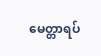မေတ္တာရပ်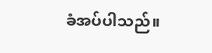ခံအပ်ပါသည်။